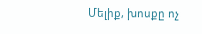Մելիք, խոսքը ոչ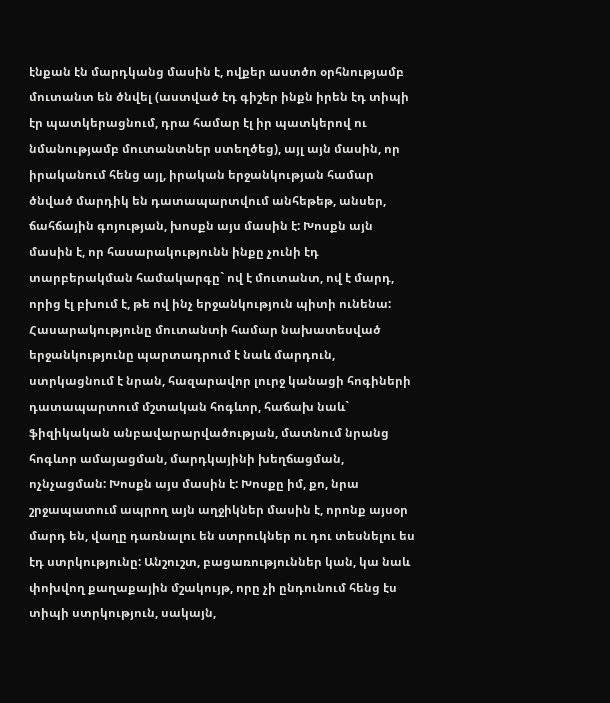էնքան էն մարդկանց մասին է, ովքեր աստծո օրհնությամբ մուտանտ են ծնվել (աստված էդ գիշեր ինքն իրեն էդ տիպի էր պատկերացնում, դրա համար էլ իր պատկերով ու նմանությամբ մուտանտներ ստեղծեց), այլ այն մասին, որ իրականում հենց այլ, իրական երջանկության համար ծնված մարդիկ են դատապարտվում անհեթեթ, անսեր, ճահճային գոյության, խոսքն այս մասին է: Խոսքն այն մասին է, որ հասարակությունն ինքը չունի էդ տարբերակման համակարգը` ով է մուտանտ, ով է մարդ, որից էլ բխում է, թե ով ինչ երջանկություն պիտի ունենա: Հասարակությունը մուտանտի համար նախատեսված երջանկությունը պարտադրում է նաև մարդուն, ստրկացնում է նրան, հազարավոր լուրջ կանացի հոգիների դատապարտում մշտական հոգևոր, հաճախ նաև` ֆիզիկական անբավարարվածության, մատնում նրանց հոգևոր ամայացման, մարդկայինի խեղճացման, ոչնչացման: Խոսքն այս մասին է: Խոսքը իմ, քո, նրա շրջապատում ապրող այն աղջիկներ մասին է, որոնք այսօր մարդ են, վաղը դառնալու են ստրուկներ ու դու տեսնելու ես էդ ստրկությունը: Անշուշտ, բացառություններ կան, կա նաև փոխվող քաղաքային մշակույթ, որը չի ընդունում հենց էս տիպի ստրկություն, սակայն,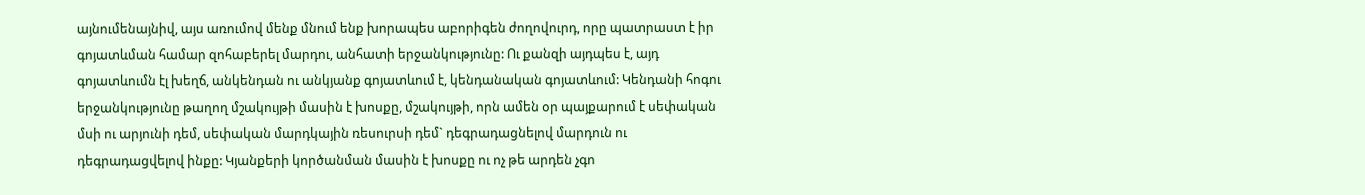այնումենայնիվ, այս առումով մենք մնում ենք խորապես աբորիգեն ժողովուրդ, որը պատրաստ է իր գոյատևման համար զոհաբերել մարդու, անհատի երջանկությունը: Ու քանզի այդպես է, այդ գոյատևումն էլ խեղճ, անկենդան ու անկյանք գոյատևում է, կենդանական գոյատևում: Կենդանի հոգու երջանկությունը թաղող մշակույթի մասին է խոսքը, մշակույթի, որն ամեն օր պայքարում է սեփական մսի ու արյունի դեմ, սեփական մարդկային ռեսուրսի դեմ` դեգրադացնելով մարդուն ու դեգրադացվելով ինքը: Կյանքերի կործանման մասին է խոսքը ու ոչ թե արդեն չգո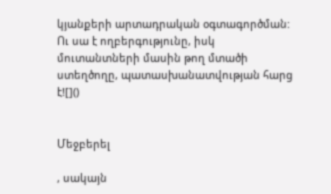կյանքերի արտադրական օգտագործման: Ու սա է ողբերգությունը, իսկ մուտանտների մասին թող մտածի ստեղծողը, պատասխանատվության հարց է![]()


Մեջբերել

, սակայն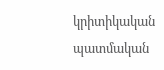կրիտիկական պատմական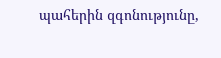պահերին զգոնությունը,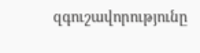զգուշավորությունը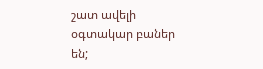շատ ավելի օգտակար բաներ են;